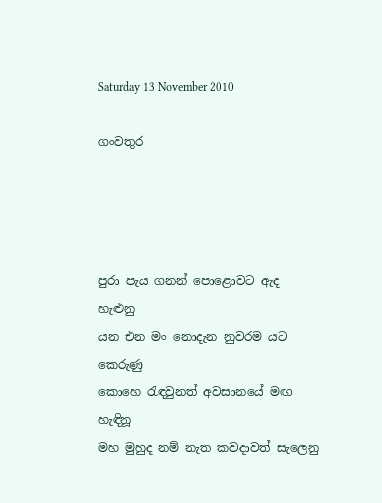Saturday 13 November 2010

ගංවතුර




පුරා පැය ගනන් පොළොවට ඇද හැළුනු
යන එන මං නොදැන නුවරම යට කෙරුණු
කොහෙ ‍රැඳවුනත් අවසානයේ මඟ හැඳිනූ
මහ මුහුද නම් නැත කවදාවත් සැලෙනු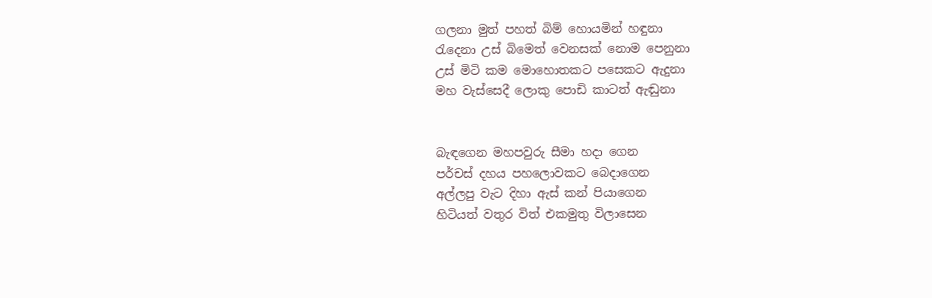ගලනා මුත් පහත් බිම් හොයමින් හඳුනා
රැදෙනා උස් බිමෙත් වෙනසක් නොම පෙනුනා
උස් මිටි කම මොහොතකට පසෙකට ඇදුනා
මහ වැස්සෙදී ලොකු පොඩි කාටත් ඇඬුනා


බැඳගෙන මහපවුරු සීමා හදා ගෙන
පර්චස් දහය පහලොවකට බෙදාගෙන
අල්ලපු වැට දිහා ඇස් කන් පියාගෙන
හිටියත් වතුර විත් එකමුතු විලාසෙන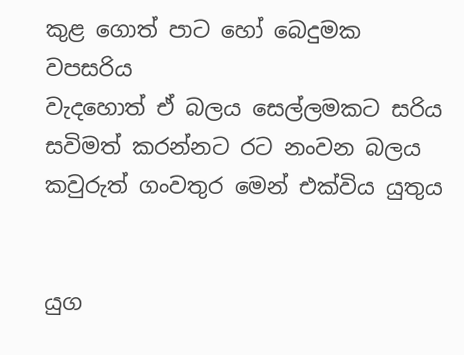කුළ ගොත් පාට හෝ බෙදුමක වපසරිය
වැදහොත් ඒ බලය සෙල්ලමකට සරිය
සවිමත් කරන්නට රට නංවන බලය
කවුරුත් ගංවතුර මෙන් එක්විය යුතුය


යුග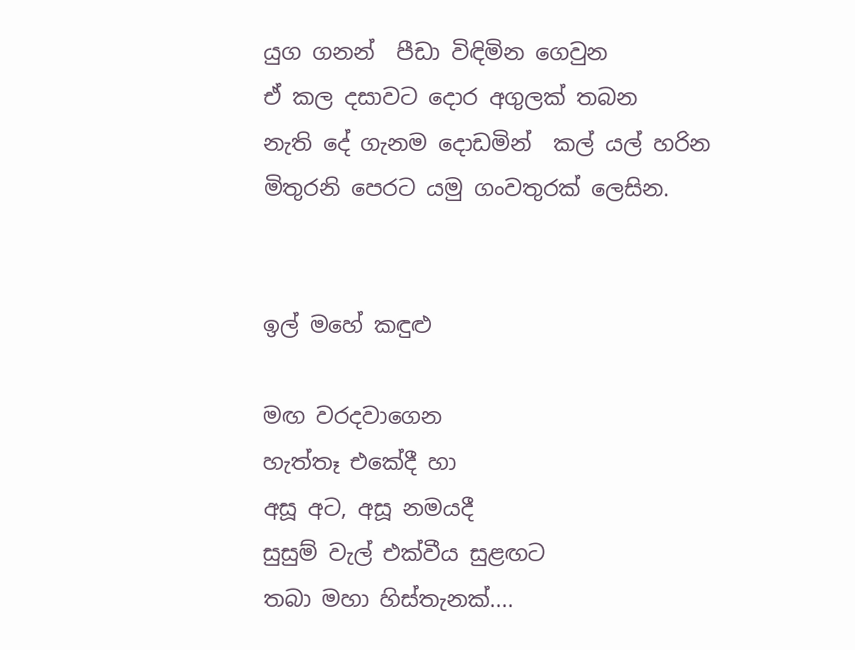යුග ගනන්  පීඩා විඳිමින ගෙවුන
ඒ කල දසාවට දොර අගුලක් තබන
නැති දේ ගැනම දොඩමින්  කල් යල් හරින
මිතුරනි පෙරට යමු ගංවතුරක් ලෙසින.


ඉල් මහේ කඳුළු

මඟ වරදවාගෙන
හැත්තෑ එකේදී හා
අසූ අට, අසූ නමයදී
සුසුම් වැල් එක්වීය සුළඟට
තබා මහා හිස්තැනක්....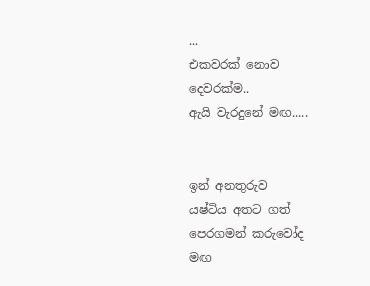...
එකවරක් නොව
දෙවරක්ම..
ඇයි වැරදුනේ මඟ.....


ඉන් අනතුරුව
යෂ්ටිය අතට ගත්
පෙරගමන් කරුවෝද
මඟ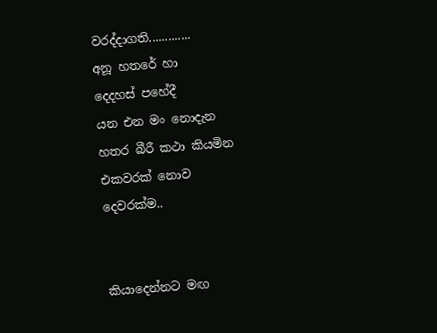වරද්දාගති.............
අනූ හතරේ හා
දෙදහස් පහේදී
යන එන මං නොදැන
හතර බීරී කථා කියමින
එකවරක් නොව
දෙවරක්ම..


කියාදෙන්නට මඟ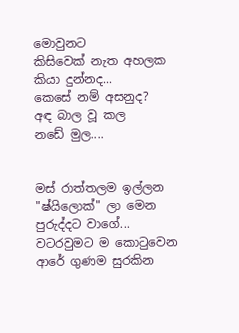මොවුනට
කිසිවෙක් නැත අහලක
කියා දුන්නද...
කෙසේ නම් අසනුද?
අඳ බාල වූ කල
නඩේ මුල....


මස් රාත්තලම ඉල්ලන
"ෂ්යිලොක්" ලා මෙන
පුරුද්දට වාගේ...
වටරවුමට ම කො‍ටුවෙන
ආරේ ගුණම සුරකින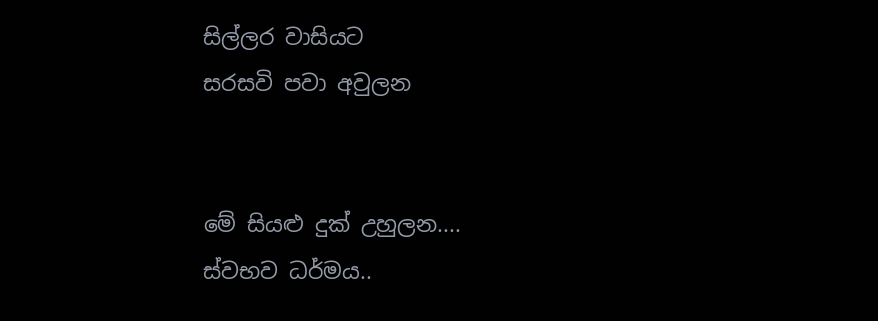සිල්ලර වාසියට
සරසවි පවා අවුලන


මේ සියළු දුක් උහුලන....
ස්වභව ධර්මය..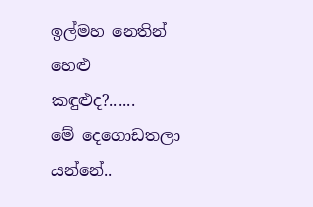ඉල්මහ නෙතින් හෙළු
කඳුළුද?......
මේ දෙගොඩතලා යන්නේ..